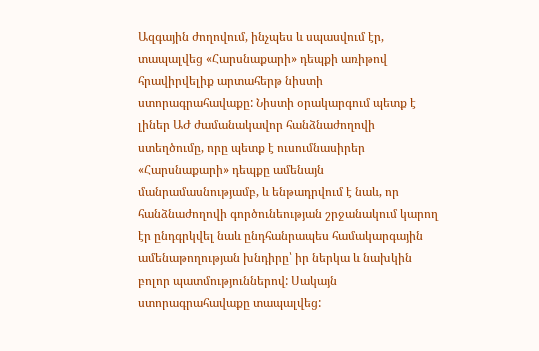Ազգային ժողովում, ինչպես և սպասվում էր, տապալվեց «Հարսնաքարի» դեպքի առիթով հրավիրվելիք արտահերթ նիստի ստորագրահավաքը: Նիստի օրակարգում պետք է լիներ ԱԺ ժամանակավոր հանձնաժողովի ստեղծումը, որը պետք է ուսումնասիրեր «Հարսնաքարի» դեպքը ամենայն մանրամասնությամբ, և ենթադրվում է նաև, որ հանձնաժողովի գործունեության շրջանակում կարող էր ընդգրկվել նաև ընդհանրապես համակարգային ամենաթողության խնդիրը՝ իր ներկա և նախկին բոլոր պատմություններով: Սակայն ստորագրահավաքը տապալվեց: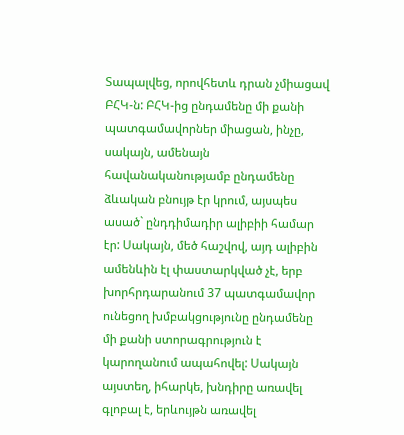Տապալվեց, որովհետև դրան չմիացավ ԲՀԿ-ն: ԲՀԿ-ից ընդամենը մի քանի պատգամավորներ միացան, ինչը, սակայն, ամենայն հավանականությամբ ընդամենը ձևական բնույթ էր կրում, այսպես ասած` ընդդիմադիր ալիբիի համար էր: Սակայն, մեծ հաշվով, այդ ալիբին ամենևին էլ փաստարկված չէ, երբ խորհրդարանում 37 պատգամավոր ունեցող խմբակցությունը ընդամենը մի քանի ստորագրություն է կարողանում ապահովել: Սակայն այստեղ, իհարկե, խնդիրը առավել գլոբալ է, երևույթն առավել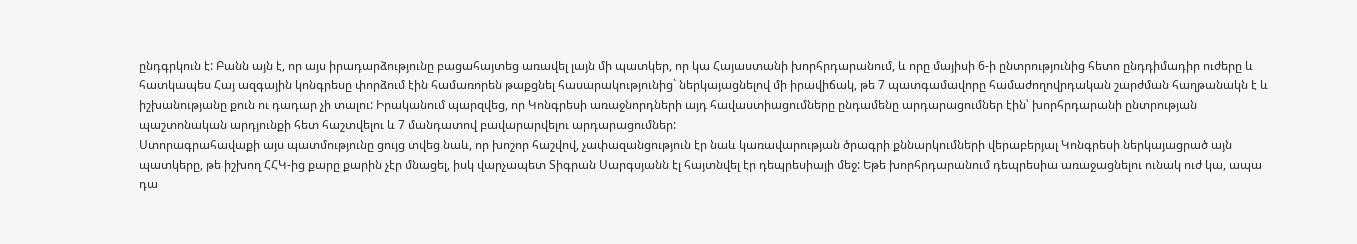ընդգրկուն է: Բանն այն է, որ այս իրադարձությունը բացահայտեց առավել լայն մի պատկեր, որ կա Հայաստանի խորհրդարանում, և որը մայիսի 6-ի ընտրությունից հետո ընդդիմադիր ուժերը և հատկապես Հայ ազգային կոնգրեսը փորձում էին համառորեն թաքցնել հասարակությունից` ներկայացնելով մի իրավիճակ, թե 7 պատգամավորը համաժողովրդական շարժման հաղթանակն է և իշխանությանը քուն ու դադար չի տալու: Իրականում պարզվեց, որ Կոնգրեսի առաջնորդների այդ հավաստիացումները ընդամենը արդարացումներ էին՝ խորհրդարանի ընտրության պաշտոնական արդյունքի հետ հաշտվելու և 7 մանդատով բավարարվելու արդարացումներ:
Ստորագրահավաքի այս պատմությունը ցույց տվեց նաև, որ խոշոր հաշվով, չափազանցություն էր նաև կառավարության ծրագրի քննարկումների վերաբերյալ Կոնգրեսի ներկայացրած այն պատկերը, թե իշխող ՀՀԿ-ից քարը քարին չէր մնացել, իսկ վարչապետ Տիգրան Սարգսյանն էլ հայտնվել էր դեպրեսիայի մեջ: Եթե խորհրդարանում դեպրեսիա առաջացնելու ունակ ուժ կա, ապա դա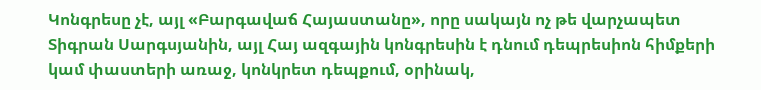Կոնգրեսը չէ, այլ «Բարգավաճ Հայաստանը», որը սակայն ոչ թե վարչապետ Տիգրան Սարգսյանին, այլ Հայ ազգային կոնգրեսին է դնում դեպրեսիոն հիմքերի կամ փաստերի առաջ, կոնկրետ դեպքում, օրինակ,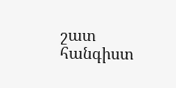շատ հանգիստ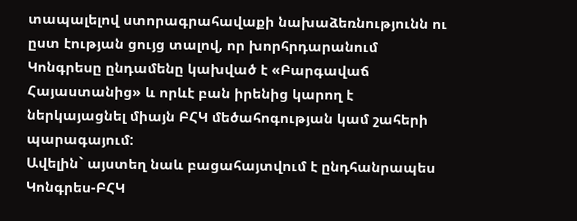տապալելով ստորագրահավաքի նախաձեռնությունն ու ըստ էության ցույց տալով, որ խորհրդարանում Կոնգրեսը ընդամենը կախված է «Բարգավաճ Հայաստանից» և որևէ բան իրենից կարող է ներկայացնել միայն ԲՀԿ մեծահոգության կամ շահերի պարագայում:
Ավելին` այստեղ նաև բացահայտվում է ընդհանրապես Կոնգրես-ԲՀԿ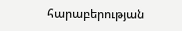հարաբերության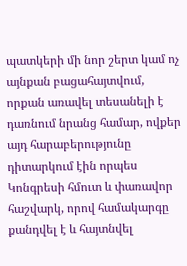պատկերի մի նոր շերտ կամ ոչ այնքան բացահայտվում, որքան առավել տեսանելի է դառնում նրանց համար, ովքեր այդ հարաբերությունը դիտարկում էին որպես Կոնգրեսի հմուտ և փառավոր հաշվարկ, որով համակարգը քանդվել է և հայտնվել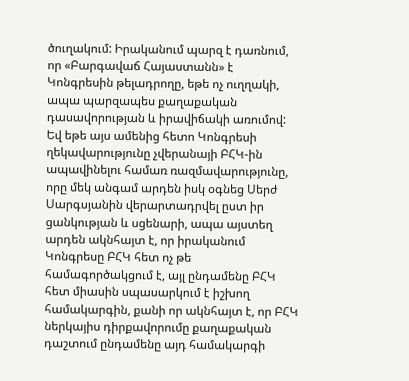ծուղակում: Իրականում պարզ է դառնում, որ «Բարգավաճ Հայաստանն» է Կոնգրեսին թելադրողը, եթե ոչ ուղղակի, ապա պարզապես քաղաքական դասավորության և իրավիճակի առումով: Եվ եթե այս ամենից հետո Կոնգրեսի ղեկավարությունը չվերանայի ԲՀԿ-ին ապավինելու համառ ռազմավարությունը, որը մեկ անգամ արդեն իսկ օգնեց Սերժ Սարգսյանին վերարտադրվել ըստ իր ցանկության և սցենարի, ապա այստեղ արդեն ակնհայտ է, որ իրականում Կոնգրեսը ԲՀԿ հետ ոչ թե համագործակցում է, այլ ընդամենը ԲՀԿ հետ միասին սպասարկում է իշխող համակարգին, քանի որ ակնհայտ է, որ ԲՀԿ ներկայիս դիրքավորումը քաղաքական դաշտում ընդամենը այդ համակարգի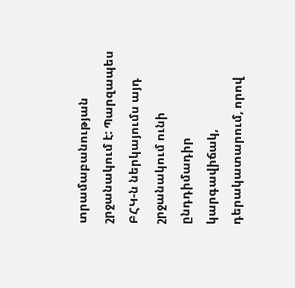տրամաբանության շրջանակում է: Պարզապես ԲՀԿ-ն ներկայումս այդ շրջանակում ունի ընդդիմադիր կարգավիճակ, դերակատարում, որով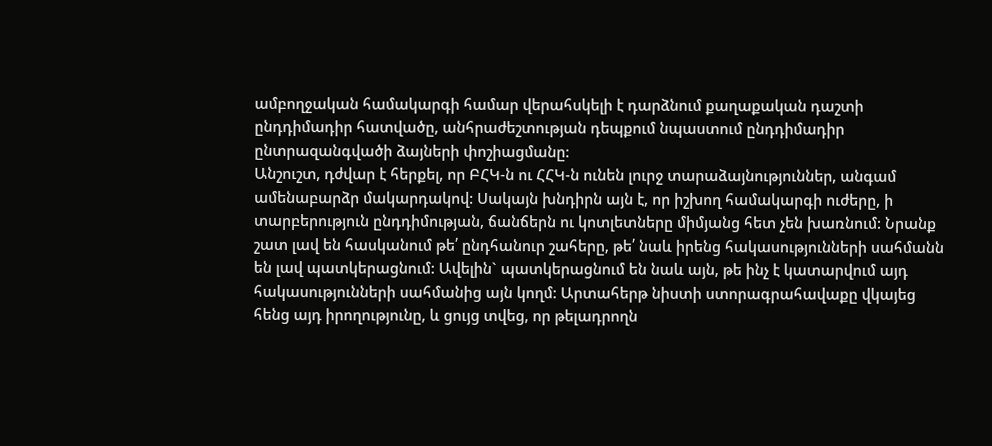ամբողջական համակարգի համար վերահսկելի է դարձնում քաղաքական դաշտի ընդդիմադիր հատվածը, անհրաժեշտության դեպքում նպաստում ընդդիմադիր ընտրազանգվածի ձայների փոշիացմանը:
Անշուշտ, դժվար է հերքել, որ ԲՀԿ-ն ու ՀՀԿ-ն ունեն լուրջ տարաձայնություններ, անգամ ամենաբարձր մակարդակով: Սակայն խնդիրն այն է, որ իշխող համակարգի ուժերը, ի տարբերություն ընդդիմության, ճանճերն ու կոտլետները միմյանց հետ չեն խառնում: Նրանք շատ լավ են հասկանում թե՛ ընդհանուր շահերը, թե՛ նաև իրենց հակասությունների սահմանն են լավ պատկերացնում: Ավելին` պատկերացնում են նաև այն, թե ինչ է կատարվում այդ հակասությունների սահմանից այն կողմ: Արտահերթ նիստի ստորագրահավաքը վկայեց հենց այդ իրողությունը, և ցույց տվեց, որ թելադրողն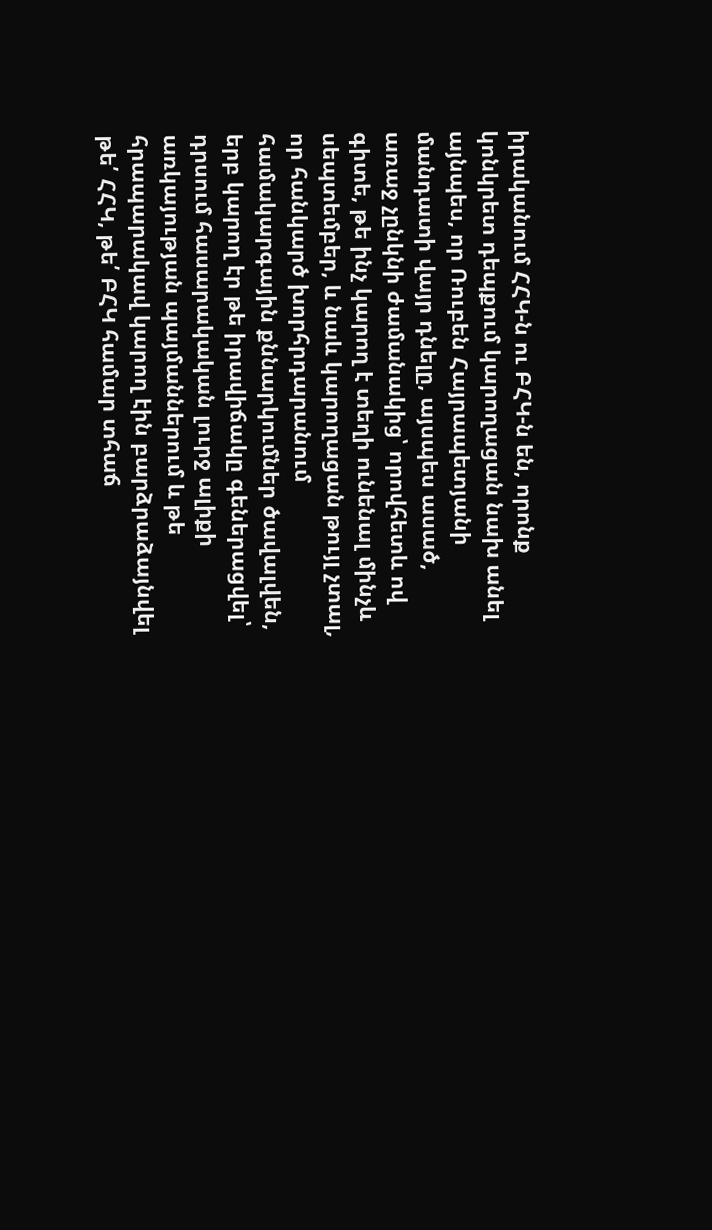իրականում ՀՀԿ-ն ու ԲՀԿ-ն են, որոնք կոնկրետ դեպքում կարողացան նախ անել այնպես, որ Ռուբեն Հայրապետյանի մանդատի վայր դնելը, այսպես ասած, առաջ չընկնի ժամանակից՝ որովհետև ով գիտե, թե ինչ կարող է տեղի ունենալ մինչև սեպտեմբեր, և նաև կարողացան թույլ չտալ, որ հանկարծ խորհրդարանում համակարգային քննարկումներ ծավալվեն, երբ կարող էր թե իրավիճակը գեներացվել՝ դրսում հասարակական լուրջ ալիքի առկայության պայմաններում և թե հրապարակավ կարող էին բարձրաձայնվել թե՛ ՀՀԿ, թե՛ ԲՀԿ համար տհաճ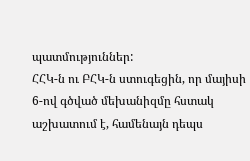պատմություններ:
ՀՀԿ-ն ու ԲՀԿ-ն ստուգեցին, որ մայիսի 6-ով գծված մեխանիզմը հստակ աշխատում է, համենայն դեպս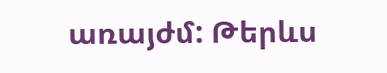առայժմ: Թերևս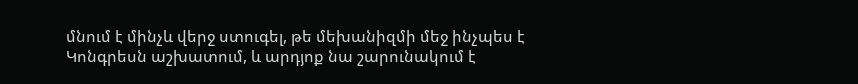մնում է մինչև վերջ ստուգել, թե մեխանիզմի մեջ ինչպես է Կոնգրեսն աշխատում, և արդյոք նա շարունակում է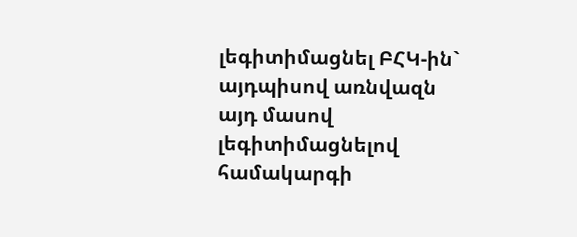լեգիտիմացնել ԲՀԿ-ին` այդպիսով առնվազն այդ մասով լեգիտիմացնելով համակարգի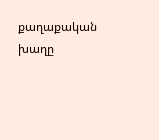քաղաքական խաղը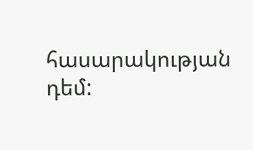հասարակության դեմ: